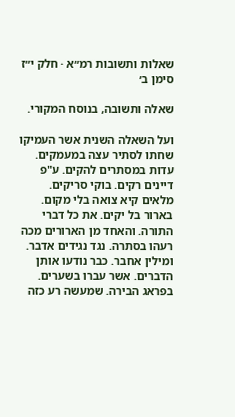שאלות ותשובות רמ״א · חלק י״ז סימן ב׳

שאלה ותשובה, בנוסח המקורי.

ועל השאלה השנית אשר העמיקו שחתו לסתיר עצה במעמקים. עדות במסתרים להקים. ע"פ דיינים רקים. בוקי סריקים. מלאים קיא צואה בלי מקום. בארור בל יקים. את כל דברי התורה. והאחד מן הארורים מכה רעהו בסתרה. נגד נגידים אדבר. ומילין אחבר. כבר נודעו אותן הדברים. אשר עברו בשערים. בפראג הבירה. שמעשה רע כזה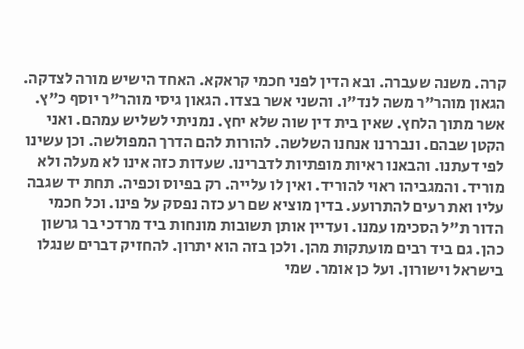קרה. משנה שעברה. ובא הדין לפני חכמי קראקא. האחד הישיש מורה לצדקה. הגאון מוהר"ר משה לנד"ו. והשני אשר בצדו. הגאון גיסי מוהר"ר יוסף כ"ץ. אשר מתוך הלחץ. שאין בית דין שוה שלא יחץ. נמניתי לשליש עמהם. ואני הקטן שבהם. ונבררנו אנחנו השלשה. להורות להם הדרך המפולשה. וכן עשינו לפי דעתנו. והבאנו ראיות מופתיות לדברינו. שעדות כזה אינו לא מעלה ולא מוריד. והמגביהו ראוי להוריד. ואין לו עלייה. רק בפיוס וכפיה. תחת יד שגבה עליו ואת רעים להתרועע. בדין מוציא שם רע כזה נפסק על פינו. וכל חכמי הדור ת"ל הסכימו עמנו. ועדיין אותן תשובות מונחות ביד מרדכי בר גרשון כהן. גם ביד רבים מועתקות מהן. ולכן בזה הוא יתרון. להחזיק דברים שנגלו בישראל וישורון. ועל כן אומר. שמי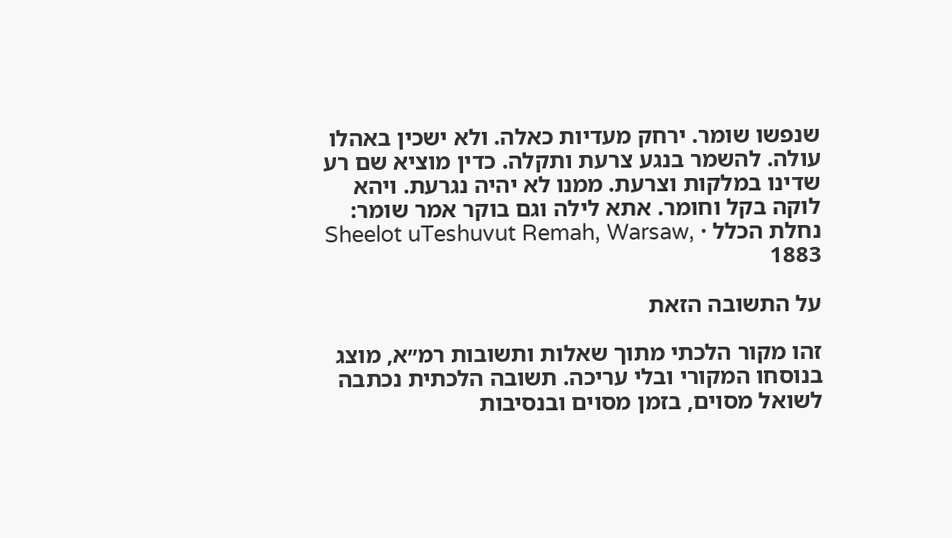שנפשו שומר. ירחק מעדיות כאלה. ולא ישכין באהלו עולה. להשמר בנגע צרעת ותקלה. כדין מוציא שם רע שדינו במלקות וצרעת. ממנו לא יהיה נגרעת. ויהא לוקה בקל וחומר. אתא לילה וגם בוקר אמר שומר:
נחלת הכלל · Sheelot uTeshuvut Remah, Warsaw, 1883

על התשובה הזאת

זהו מקור הלכתי מתוך שאלות ותשובות רמ״א, מוצג בנוסחו המקורי ובלי עריכה. תשובה הלכתית נכתבה לשואל מסוים, בזמן מסוים ובנסיבות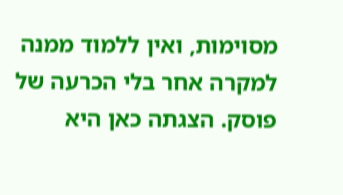מסוימות, ואין ללמוד ממנה למקרה אחר בלי הכרעה של פוסק. הצגתה כאן היא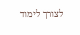לצורך לימוד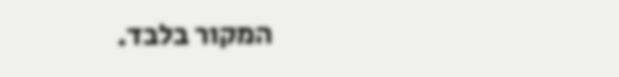המקור בלבד.